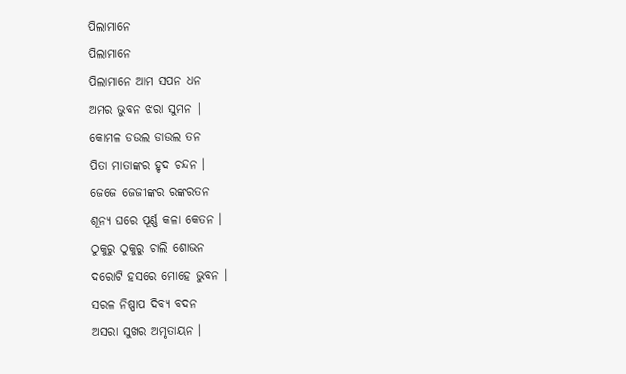ପିଲାମାନେ
ପିଲାମାନେ
ପିଲାମାନେ ଆମ ସପନ ଧନ
ଅମର ଭୁବନ ଝରା ସୁମନ |
କୋମଳ ଡଉଲ ଡାଉଲ ତନ
ପିତା ମାତାଙ୍କର ହୃଦ ଚନ୍ଦନ ।
ଜେଜେ ଜେଜୀଙ୍କର ରଙ୍କରତନ
ଶୂନ୍ୟ ଘରେ ପୂର୍ଣ୍ଣ କଳା କେତନ ।
ଠୁକୁରୁ ଠୁକୁରୁ ଚାଲି ଶୋଭନ
ଦରୋଟି ହସରେ ମୋହେ ଭୁବନ ।
ସରଳ ନିଷ୍ପାପ ଦିବ୍ୟ ବଦନ
ଅସରା ସୁଖର ଅମୃତାୟନ ।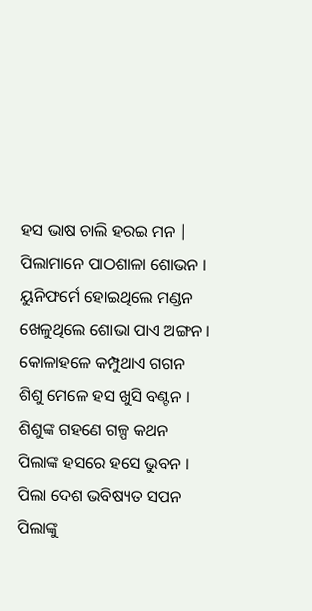ହସ ଭାଷ ଚାଲି ହରଇ ମନ |
ପିଲାମାନେ ପାଠଶାଳା ଶୋଭନ ।
ୟୁନିଫର୍ମେ ହୋଇଥିଲେ ମଣ୍ଡନ
ଖେଳୁଥିଲେ ଶୋଭା ପାଏ ଅଙ୍ଗନ ।
କୋଳାହଳେ କମ୍ପୁଥାଏ ଗଗନ
ଶିଶୁ ମେଳେ ହସ ଖୁସି ବଣ୍ଟନ ।
ଶିଶୁଙ୍କ ଗହଣେ ଗଳ୍ପ କଥନ
ପିଲାଙ୍କ ହସରେ ହସେ ଭୁବନ ।
ପିଲା ଦେଶ ଭବିଷ୍ୟତ ସପନ
ପିଲାଙ୍କୁ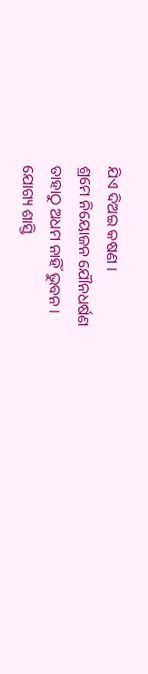ଯିଏ ଦିଅଇ କଷଣ ।
ଶ୍ରମେ ନିୟୋଜନ ଯୌନଧର୍ଷଣ
ତାହାଠୁ ଅଧମ ନାହିଁ ଭୁବନ ।
ଯୋଗ୍ୟ ଶାସ୍ତି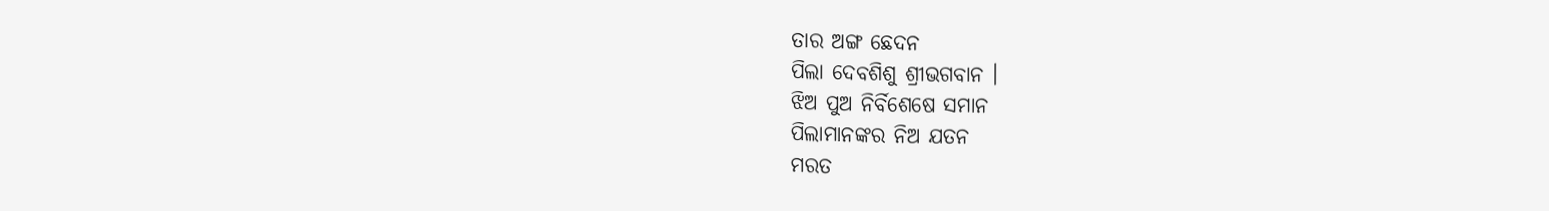ତାର ଅଙ୍ଗ ଛେଦନ
ପିଲା ଦେବଶିଶୁ ଶ୍ରୀଭଗବାନ ।
ଝିଅ ପୁଅ ନିର୍ବିଶେଷେ ସମାନ
ପିଲାମାନଙ୍କର ନିଅ ଯତନ
ମରତ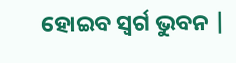ହୋଇବ ସ୍ୱର୍ଗ ଭୁବନ |